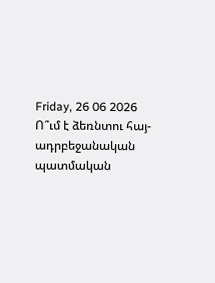Friday, 26 06 2026
Ո՞ւմ է ձեռնտու հայ-ադրբեջանական պատմական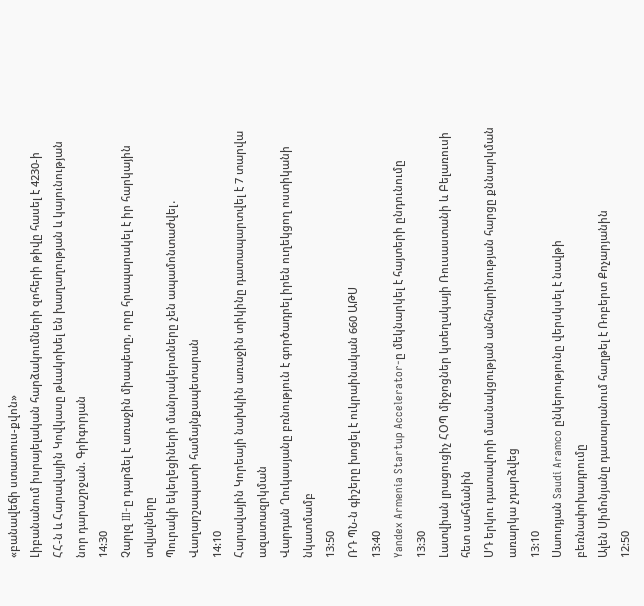«բանավեճի ստատուս-քվոն»
Լիբանանում իսրայելական հարձակումների զոհերի թիվը հասել է 4230-ի
ՀՀ-ն և Հարավային Կովկասը թևակոխել են խաղաղության և կայունության նոր դարաշրջան. Գրիգորյան
14:30
Չարլզ III-ը դարձել է առաջին միապետը, որը հրապարակել է իր հարկային տվյալները
Պուրակի եկեղեցիների մանրակերտները չեն ապամոնտաժվել․ Վաղարշապատի համայնքապետարան
14:10
Հարավային Կորեայի նախկին առաջին տիկինը դատապարտվել է 7 տարվա ազատազրկման
Վարդան Ղուկասյանը բռնություն է գործադրել իրեն ուղեկցող ոստիկանի նկատմամբ
13:50
ՌԴ ՊՆ-ն գիշերը խոցել է ուկրաինական 660 ԱԹՍ
13:40
Yandex Armenia Startup Accelerator-ը մեկնարկել է հայտերի ընդունումը
13:30
Լատվիան լրացուցիչ ՀՕՊ միջոցներ կտեղակայի Ռուսաստանի և Բելառուսի հետ սահմանին
ՍԴ երկու դատավորի մասնակցության անհնարինության հարցը քննարկման առարկա չդարձվեց
13:10
Սաուդյան Saudi Aramco ընկերությունը վերսկսել է նավթի բեռնափոխադրումը
Ալեն Սիմոնյանը դատարանում հաղթել է Ռոբերտ Քոչարյանին
12:50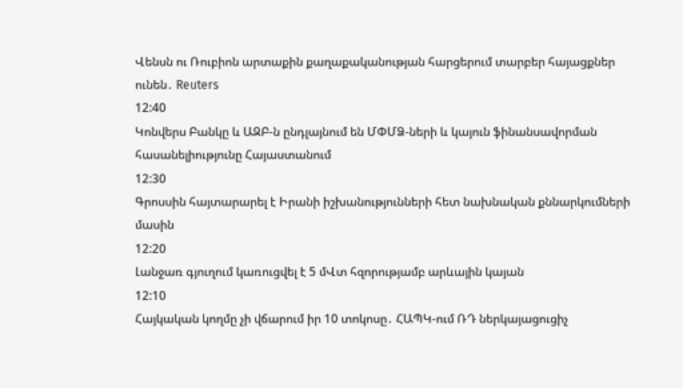Վենսն ու Ռուբիոն արտաքին քաղաքականության հարցերում տարբեր հայացքներ ունեն․ Reuters
12:40
Կոնվերս Բանկը և ԱԶԲ-ն ընդլայնում են ՄՓՄՁ-ների և կայուն ֆինանսավորման հասանելիությունը Հայաստանում
12:30
Գրոսսին հայտարարել է Իրանի իշխանությունների հետ նախնական քննարկումների մասին
12:20
Լանջառ գյուղում կառուցվել է 5 մՎտ հզորությամբ արևային կայան
12:10
Հայկական կողմը չի վճարում իր 10 տոկոսը․ ՀԱՊԿ-ում ՌԴ ներկայացուցիչ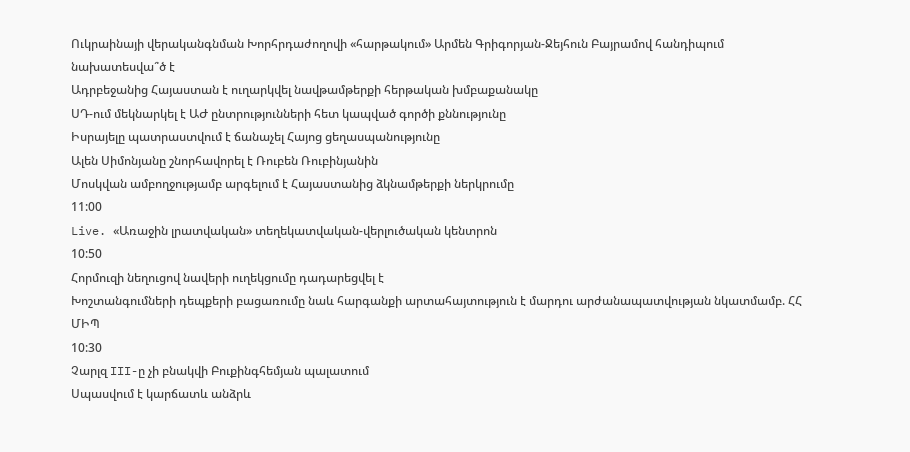Ուկրաինայի վերականգնման Խորհրդաժողովի «հարթակում» Արմեն Գրիգորյան-Ջեյհուն Բայրամով հանդիպում նախատեսվա՞ծ է
Ադրբեջանից Հայաստան է ուղարկվել նավթամթերքի հերթական խմբաքանակը
ՍԴ-ում մեկնարկել է ԱԺ ընտրությունների հետ կապված գործի քննությունը
Իսրայելը պատրաստվում է ճանաչել Հայոց ցեղասպանությունը
Ալեն Սիմոնյանը շնորհավորել է Ռուբեն Ռուբինյանին
Մոսկվան ամբողջությամբ արգելում է Հայաստանից ձկնամթերքի ներկրումը
11:00
Live. «Առաջին լրատվական» տեղեկատվական-վերլուծական կենտրոն
10:50
Հորմուզի նեղուցով նավերի ուղեկցումը դադարեցվել է
Խոշտանգումների դեպքերի բացառումը նաև հարգանքի արտահայտություն է մարդու արժանապատվության նկատմամբ. ՀՀ ՄԻՊ
10:30
Չարլզ III-ը չի բնակվի Բուքինգհեմյան պալատում
Սպասվում է կարճատև անձրև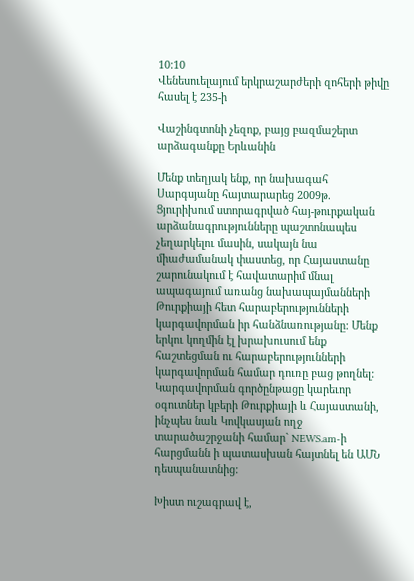10:10
Վենեսուելայում երկրաշարժերի զոհերի թիվը հասել է 235-ի

Վաշինգտոնի չեզոք, բայց բազմաշերտ արձագանքը Երևանին

Մենք տեղյակ ենք, որ նախագահ Սարգսյանը հայտարարեց 2009թ. Ցյուրիխում ստորագրված հայ-թուրքական արձանագրությունները պաշտոնապես չեղարկելու մասին, սակայն նա միաժամանակ փաստեց, որ Հայաստանը շարունակում է հավատարիմ մնալ ապագայում առանց նախապայմանների Թուրքիայի հետ հարաբերությունների կարգավորման իր հանձնառությանը: Մենք երկու կողմին էլ խրախուսում ենք հաշտեցման ու հարաբերությունների կարգավորման համար դուռը բաց թողնել: Կարգավորման գործընթացը կարեւոր օգուտներ կբերի Թուրքիայի և Հայաստանի, ինչպես նաև Կովկասյան ողջ տարածաշրջանի համար` NEWS.am-ի հարցմանն ի պատասխան հայտնել են ԱՄՆ դեսպանատնից:

Խիստ ուշագրավ է,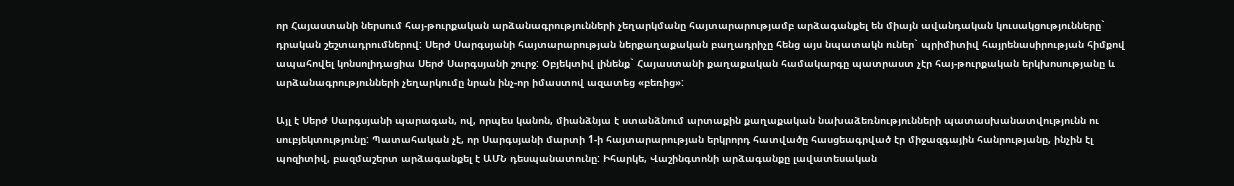որ Հայաստանի ներսում հայ-թուրքական արձանագրությունների չեղարկմանը հայտարարությամբ արձագանքել են միայն ավանդական կուսակցությունները` դրական շեշտադրումներով: Սերժ Սարգսյանի հայտարարության ներքաղաքական բաղադրիչը հենց այս նպատակն ուներ` պրիմիտիվ հայրենասիրության հիմքով ապահովել կոնսոլիդացիա Սերժ Սարգսյանի շուրջ: Օբյեկտիվ լինենք` Հայաստանի քաղաքական համակարգը պատրաստ չէր հայ-թուրքական երկխոսությանը և արձանագրությունների չեղարկումը նրան ինչ-որ իմաստով ազատեց «բեռից»:

Այլ է Սերժ Սարգսյանի պարագան, ով, որպես կանոն, միանձնյա է ստանձնում արտաքին քաղաքական նախաձեռնությունների պատասխանատվությունն ու սուբյեկտությունը: Պատահական չէ, որ Սարգսյանի մարտի 1-ի հայտարարության երկրորդ հատվածը հասցեագրված էր միջազգային հանրությանը, ինչին էլ պոզիտիվ, բազմաշերտ արձագանքել է ԱՄՆ դեսպանատունը: Իհարկե, Վաշինգտոնի արձագանքը լավատեսական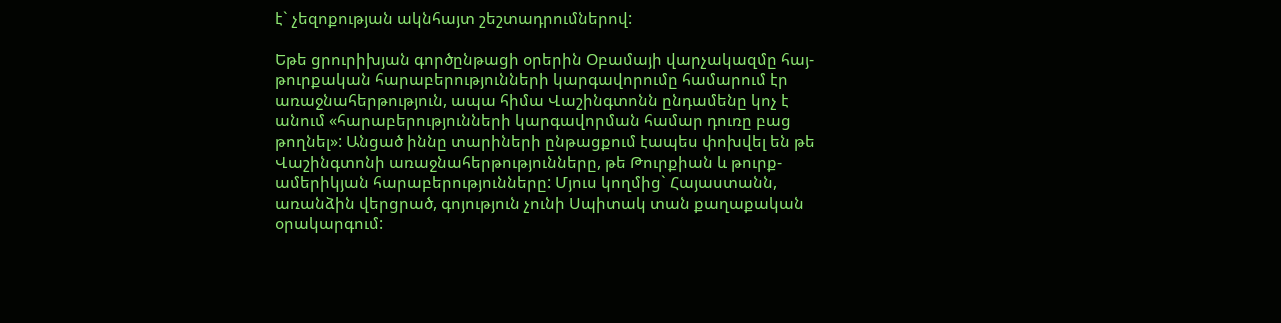է` չեզոքության ակնհայտ շեշտադրումներով:

Եթե ցրուրիխյան գործընթացի օրերին Օբամայի վարչակազմը հայ-թուրքական հարաբերությունների կարգավորումը համարում էր առաջնահերթություն, ապա հիմա Վաշինգտոնն ընդամենը կոչ է անում «հարաբերությունների կարգավորման համար դուռը բաց թողնել»: Անցած իննը տարիների ընթացքում էապես փոխվել են թե Վաշինգտոնի առաջնահերթությունները, թե Թուրքիան և թուրք-ամերիկյան հարաբերությունները: Մյուս կողմից` Հայաստանն, առանձին վերցրած, գոյություն չունի Սպիտակ տան քաղաքական օրակարգում: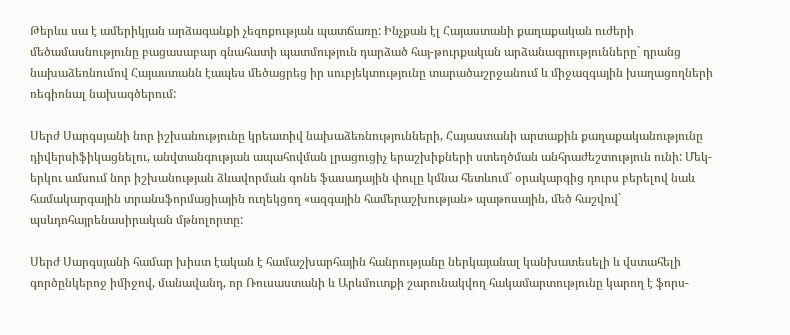Թերևս սա է ամերիկյան արձագանքի չեզոքության պատճառը: Ինչքան էլ Հայաստանի քաղաքական ուժերի մեծամասնությունը բացասաբար գնահատի պատմություն դարձած հայ-թուրքական արձանագրությունները` դրանց նախաձեռնումով Հայաստանն էապես մեծացրեց իր սուբյեկտությունը տարածաշրջանում և միջազգային խաղացողների ռեգիոնալ նախագծերում:

Սերժ Սարգսյանի նոր իշխանությունը կրեատիվ նախաձեռնությունների, Հայաստանի արտաքին քաղաքականությունը դիվերսիֆիկացնելու, անվտանգության ապահովման լրացուցիչ երաշխիքների ստեղծման անհրաժեշտություն ունի: Մեկ-երկու ամսում նոր իշխանության ձևավորման գոնե ֆասադային փուլը կմնա հետևում` օրակարգից դուրս բերելով նաև համակարգային տրանսֆորմացիային ուղեկցող «ազգային համերաշխության» պաթոսային, մեծ հաշվով` պսևդոհայրենասիրական մթնոլորտը:

Սերժ Սարգսյանի համար խիստ էական է համաշխարհային հանրությանը ներկայանալ կանխատեսելի և վստահելի գործընկերոջ իմիջով, մանավանդ, որ Ռուսաստանի և Արևմուտքի շարունակվող հակամարտությունը կարող է ֆորս-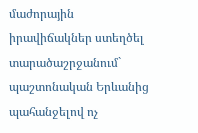մաժորային իրավիճակներ ստեղծել տարածաշրջանում` պաշտոնական Երևանից պահանջելով ոչ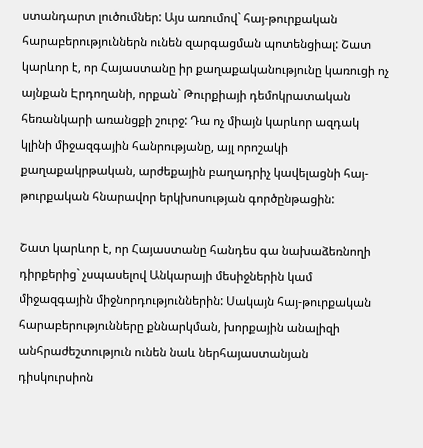ստանդարտ լուծումներ: Այս առումով` հայ-թուրքական հարաբերություններն ունեն զարգացման պոտենցիալ: Շատ կարևոր է, որ Հայաստանը իր քաղաքականությունը կառուցի ոչ այնքան Էրդողանի, որքան` Թուրքիայի դեմոկրատական հեռանկարի առանցքի շուրջ: Դա ոչ միայն կարևոր ազդակ կլինի միջազգային հանրությանը, այլ որոշակի քաղաքակրթական, արժեքային բաղադրիչ կավելացնի հայ-թուրքական հնարավոր երկխոսության գործընթացին:

Շատ կարևոր է, որ Հայաստանը հանդես գա նախաձեռնողի դիրքերից` չսպասելով Անկարայի մեսիջներին կամ միջազգային միջնորդություններին: Սակայն հայ-թուրքական հարաբերությունները քննարկման, խորքային անալիզի անհրաժեշտություն ունեն նաև ներհայաստանյան դիսկուրսիոն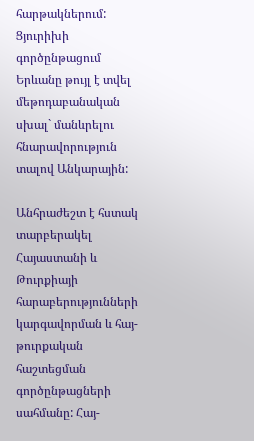հարթակներում: Ցյուրիխի գործընթացում Երևանը թույլ է տվել մեթոդաբանական սխալ` մանևրելու հնարավորություն տալով Անկարային:

Անհրաժեշտ է հստակ տարբերակել Հայաստանի և Թուրքիայի հարաբերությունների կարգավորման և հայ-թուրքական հաշտեցման գործընթացների սահմանը: Հայ-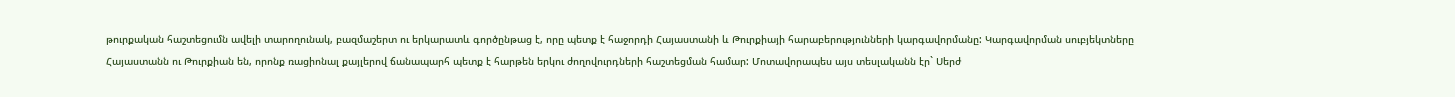թուրքական հաշտեցումն ավելի տարողունակ, բազմաշերտ ու երկարատև գործընթաց է, որը պետք է հաջորդի Հայաստանի և Թուրքիայի հարաբերությունների կարգավորմանը: Կարգավորման սուբյեկտները Հայաստանն ու Թուրքիան են, որոնք ռացիոնալ քայլերով ճանապարհ պետք է հարթեն երկու ժողովուրդների հաշտեցման համար: Մոտավորապես այս տեսլականն էր` Սերժ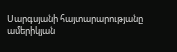Սարգսյանի հայտարարությանը ամերիկյան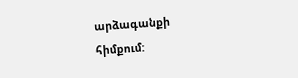արձագանքի հիմքում: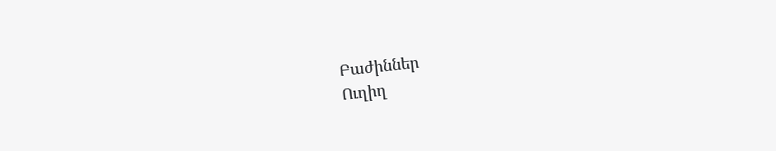Բաժիններ
Ուղիղ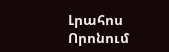Լրահոս
Որոնում